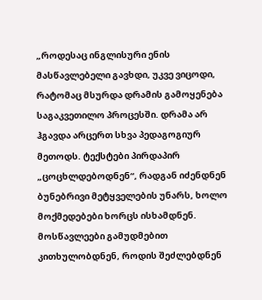„როდესაც ინგლისური ენის მასწავლებელი გავხდი, უკვე ვიცოდი, რატომაც მსურდა დრამის გამოყენება საგაკვეთილო პროცესში. დრამა არ ჰგავდა არცერთ სხვა პედაგოგიურ მეთოდს. ტექსტები პირდაპირ „ცოცხლდებოდნენ“, რადგან იძენდნენ ბუნებრივი მეტყველების უნარს, ხოლო მოქმედებები ხორცს ისხამდნენ. მოსწავლეები გამუდმებით კითხულობდნენ, როდის შეძლებდნენ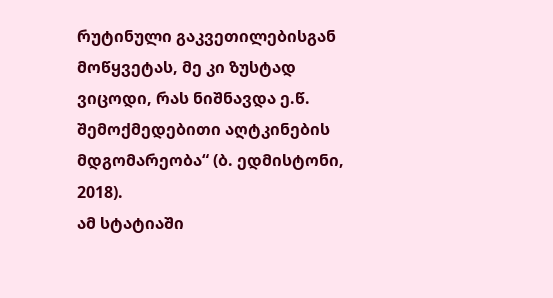რუტინული გაკვეთილებისგან მოწყვეტას, მე კი ზუსტად ვიცოდი, რას ნიშნავდა ე.წ. შემოქმედებითი აღტკინების მდგომარეობა“ (ბ. ედმისტონი, 2018).
ამ სტატიაში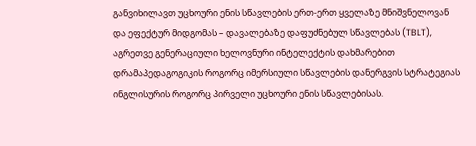განვიხილავთ უცხოური ენის სწავლების ერთ-ერთ ყველაზე მნიშვნელოვან და ეფექტურ მიდგომას – დავალებაზე დაფუძნებულ სწავლებას (TBLT), აგრეთვე გენერაციული ხელოვნური ინტელექტის დახმარებით დრამაპედაგოგიკის როგორც იმერსიული სწავლების დანერგვის სტრატეგიას ინგლისურის როგორც პირველი უცხოური ენის სწავლებისას.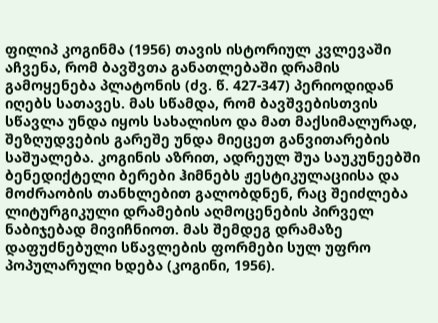ფილიპ კოგინმა (1956) თავის ისტორიულ კვლევაში აჩვენა, რომ ბავშვთა განათლებაში დრამის გამოყენება პლატონის (ძვ. წ. 427-347) პერიოდიდან იღებს სათავეს. მას სწამდა, რომ ბავშვებისთვის სწავლა უნდა იყოს სახალისო და მათ მაქსიმალურად, შეზღუდვების გარეშე უნდა მიეცეთ განვითარების საშუალება. კოგინის აზრით, ადრეულ შუა საუკუნეებში ბენედიქტელი ბერები ჰიმნებს ჟესტიკულაციისა და მოძრაობის თანხლებით გალობდნენ, რაც შეიძლება ლიტურგიკული დრამების აღმოცენების პირველ ნაბიჯებად მივიჩნიოთ. მას შემდეგ დრამაზე დაფუძნებული სწავლების ფორმები სულ უფრო პოპულარული ხდება (კოგინი, 1956).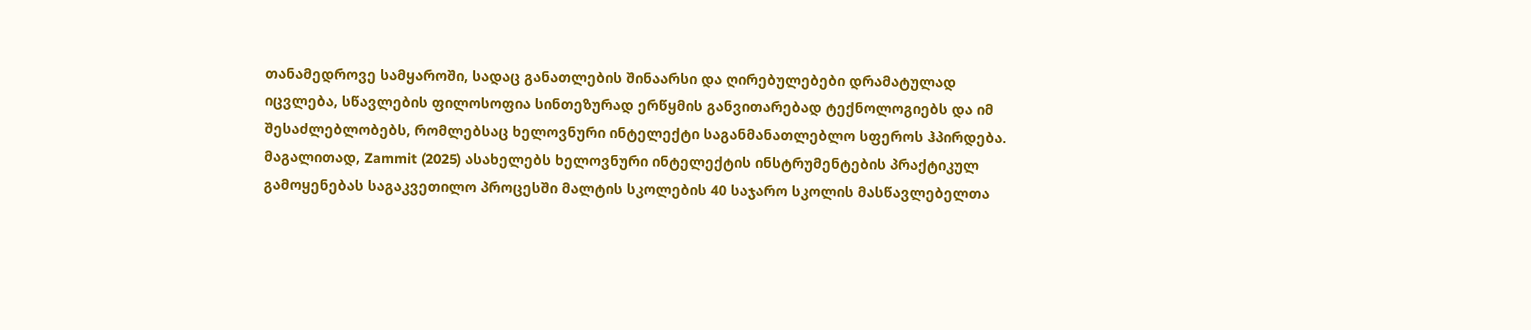თანამედროვე სამყაროში, სადაც განათლების შინაარსი და ღირებულებები დრამატულად იცვლება, სწავლების ფილოსოფია სინთეზურად ერწყმის განვითარებად ტექნოლოგიებს და იმ შესაძლებლობებს, რომლებსაც ხელოვნური ინტელექტი საგანმანათლებლო სფეროს ჰპირდება. მაგალითად, Zammit (2025) ასახელებს ხელოვნური ინტელექტის ინსტრუმენტების პრაქტიკულ გამოყენებას საგაკვეთილო პროცესში მალტის სკოლების 40 საჯარო სკოლის მასწავლებელთა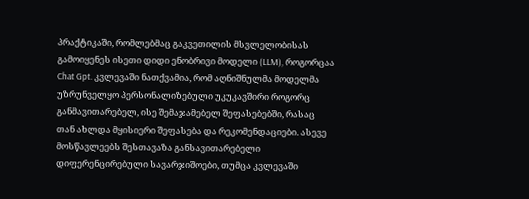პრაქტიკაში, რომლებმაც გაკვეთილის მსვლელობისას გამოიყენეს ისეთი დიდი ენობრივი მოდელი (LLM), როგორცაა Chat Gpt. კვლევაში ნათქვამია, რომ აღნიშნულმა მოდელმა უზრუნველყო პერსონალიზებული უკუკავშირი როგორც განმავითარებელ, ისე შემაჯამებელ შეფასებებში, რასაც თან ახლდა მყისიერი შეფასება და რეკომენდაციები. ასევე მოსწავლეებს შესთავაზა განსავითარებელი დიფერენცირებული სავარჯიშოები, თუმცა კვლევაში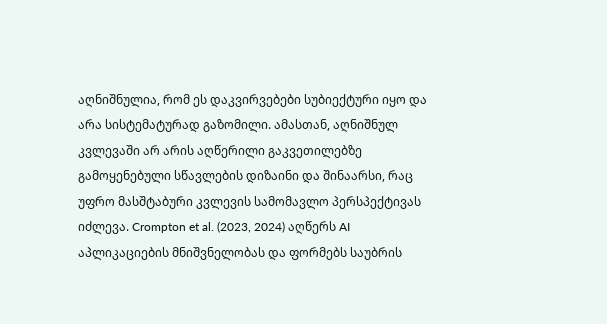აღნიშნულია, რომ ეს დაკვირვებები სუბიექტური იყო და არა სისტემატურად გაზომილი. ამასთან, აღნიშნულ კვლევაში არ არის აღწერილი გაკვეთილებზე გამოყენებული სწავლების დიზაინი და შინაარსი, რაც უფრო მასშტაბური კვლევის სამომავლო პერსპექტივას იძლევა. Crompton et al. (2023, 2024) აღწერს AI აპლიკაციების მნიშვნელობას და ფორმებს საუბრის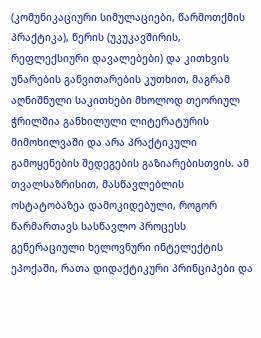(კომუნიკაციური სიმულაციები, წარმოთქმის პრაქტიკა), წერის (უკუკავშირის, რეფლექსიური დავალებები) და კითხვის უნარების განვითარების კუთხით, მაგრამ აღნიშნული საკითხები მხოლოდ თეორიულ ჭრილშია განხილული ლიტერატურის მიმოხილვაში და არა პრაქტიკული გამოყენების შედეგების გაზიარებისთვის. ამ თვალსაზრისით, მასწავლებლის ოსტატობაზეა დამოკიდებული, როგორ წარმართავს სასწავლო პროცესს გენერაციული ხელოვნური ინტელექტის ეპოქაში, რათა დიდაქტიკური პრინციპები და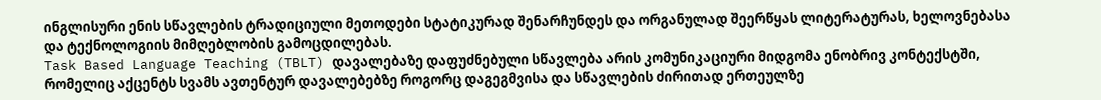ინგლისური ენის სწავლების ტრადიციული მეთოდები სტატიკურად შენარჩუნდეს და ორგანულად შეერწყას ლიტერატურას, ხელოვნებასა და ტექნოლოგიის მიმღებლობის გამოცდილებას.
Task Based Language Teaching (TBLT) დავალებაზე დაფუძნებული სწავლება არის კომუნიკაციური მიდგომა ენობრივ კონტექსტში, რომელიც აქცენტს სვამს ავთენტურ დავალებებზე როგორც დაგეგმვისა და სწავლების ძირითად ერთეულზე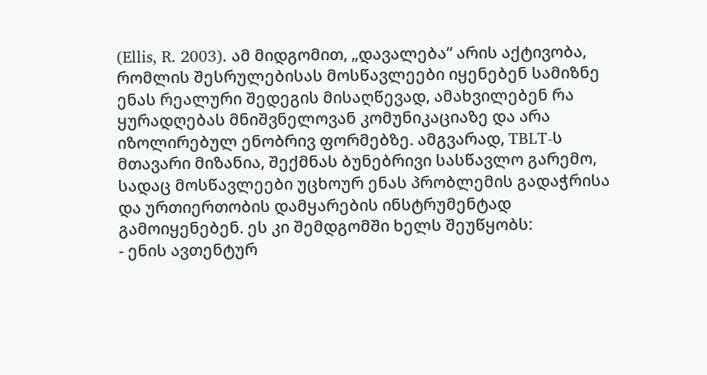(Ellis, R. 2003). ამ მიდგომით, „დავალება“ არის აქტივობა, რომლის შესრულებისას მოსწავლეები იყენებენ სამიზნე ენას რეალური შედეგის მისაღწევად, ამახვილებენ რა ყურადღებას მნიშვნელოვან კომუნიკაციაზე და არა იზოლირებულ ენობრივ ფორმებზე. ამგვარად, TBLT-ს მთავარი მიზანია, შექმნას ბუნებრივი სასწავლო გარემო, სადაც მოსწავლეები უცხოურ ენას პრობლემის გადაჭრისა და ურთიერთობის დამყარების ინსტრუმენტად გამოიყენებენ. ეს კი შემდგომში ხელს შეუწყობს:
- ენის ავთენტურ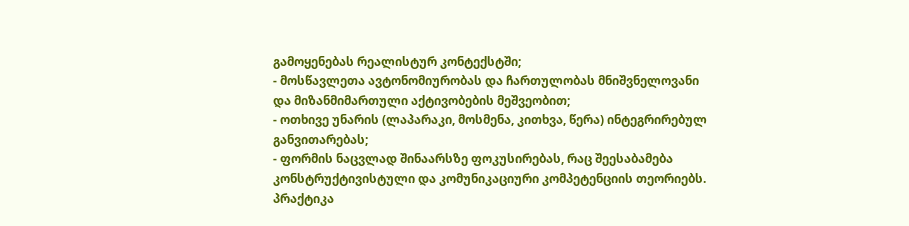გამოყენებას რეალისტურ კონტექსტში;
- მოსწავლეთა ავტონომიურობას და ჩართულობას მნიშვნელოვანი და მიზანმიმართული აქტივობების მეშვეობით;
- ოთხივე უნარის (ლაპარაკი, მოსმენა, კითხვა, წერა) ინტეგრირებულ განვითარებას;
- ფორმის ნაცვლად შინაარსზე ფოკუსირებას, რაც შეესაბამება კონსტრუქტივისტული და კომუნიკაციური კომპეტენციის თეორიებს.
პრაქტიკა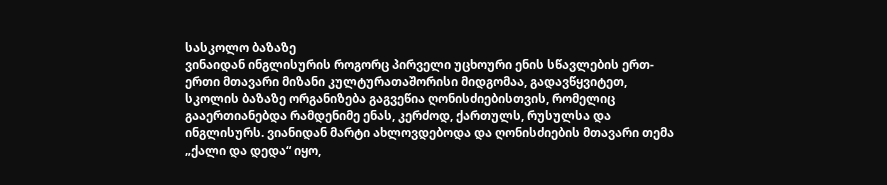სასკოლო ბაზაზე
ვინაიდან ინგლისურის როგორც პირველი უცხოური ენის სწავლების ერთ-ერთი მთავარი მიზანი კულტურათაშორისი მიდგომაა, გადავწყვიტეთ, სკოლის ბაზაზე ორგანიზება გაგვეწია ღონისძიებისთვის, რომელიც გააერთიანებდა რამდენიმე ენას, კერძოდ, ქართულს, რუსულსა და ინგლისურს. ვიანიდან მარტი ახლოვდებოდა და ღონისძიების მთავარი თემა „ქალი და დედა“ იყო,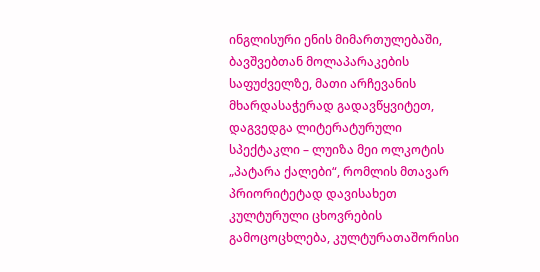ინგლისური ენის მიმართულებაში, ბავშვებთან მოლაპარაკების საფუძველზე, მათი არჩევანის მხარდასაჭერად გადავწყვიტეთ, დაგვედგა ლიტერატურული სპექტაკლი – ლუიზა მეი ოლკოტის „პატარა ქალები“, რომლის მთავარ პრიორიტეტად დავისახეთ კულტურული ცხოვრების გამოცოცხლება, კულტურათაშორისი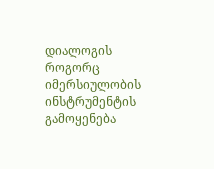დიალოგის როგორც იმერსიულობის ინსტრუმენტის გამოყენება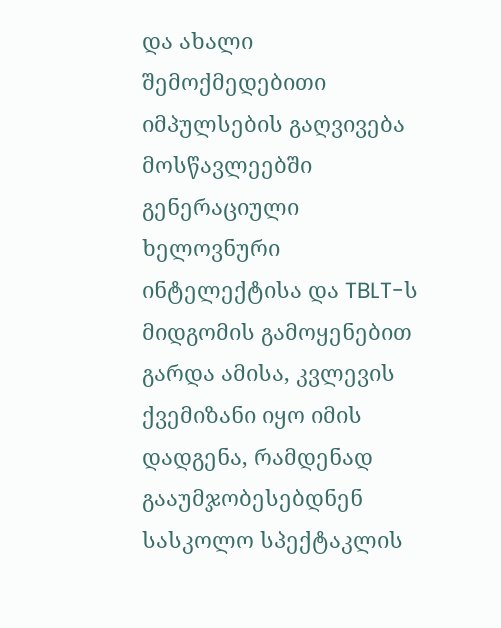და ახალი შემოქმედებითი იმპულსების გაღვივება მოსწავლეებში გენერაციული ხელოვნური ინტელექტისა და TBLT-ს მიდგომის გამოყენებით
გარდა ამისა, კვლევის ქვემიზანი იყო იმის დადგენა, რამდენად გააუმჯობესებდნენ სასკოლო სპექტაკლის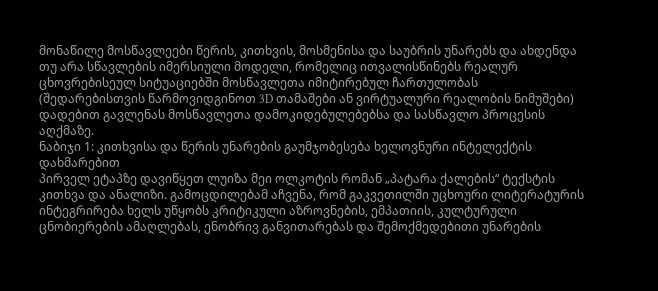მონაწილე მოსწავლეები წერის, კითხვის, მოსმენისა და საუბრის უნარებს და ახდენდა თუ არა სწავლების იმერსიული მოდელი, რომელიც ითვალისწინებს რეალურ ცხოვრებისეულ სიტუაციებში მოსწავლეთა იმიტირებულ ჩართულობას (შედარებისთვის წარმოვიდგინოთ 3D თამაშები ან ვირტუალური რეალობის ნიმუშები) დადებით გავლენას მოსწავლეთა დამოკიდებულებებსა და სასწავლო პროცესის აღქმაზე.
ნაბიჯი 1: კითხვისა და წერის უნარების გაუმჯობესება ხელოვნური ინტელექტის დახმარებით
პირველ ეტაპზე დავიწყეთ ლუიზა მეი ოლკოტის რომან „პატარა ქალების“ ტექსტის კითხვა და ანალიზი. გამოცდილებამ აჩვენა, რომ გაკვეთილში უცხოური ლიტერატურის ინტეგრირება ხელს უწყობს კრიტიკული აზროვნების, ემპათიის, კულტურული ცნობიერების ამაღლებას, ენობრივ განვითარებას და შემოქმედებითი უნარების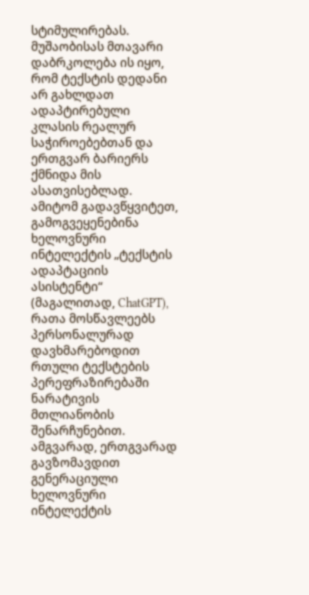სტიმულირებას. მუშაობისას მთავარი დაბრკოლება ის იყო, რომ ტექსტის დედანი არ გახლდათ ადაპტირებული კლასის რეალურ საჭიროებებთან და ერთგვარ ბარიერს ქმნიდა მის ასათვისებლად. ამიტომ გადავწყვიტეთ, გამოგვეყენებინა ხელოვნური ინტელექტის „ტექსტის ადაპტაციის ასისტენტი“ (მაგალითად, ChatGPT), რათა მოსწავლეებს პერსონალურად დავხმარებოდით რთული ტექსტების პერეფრაზირებაში ნარატივის მთლიანობის შენარჩუნებით. ამგვარად, ერთგვარად გავზომავდით გენერაციული ხელოვნური ინტელექტის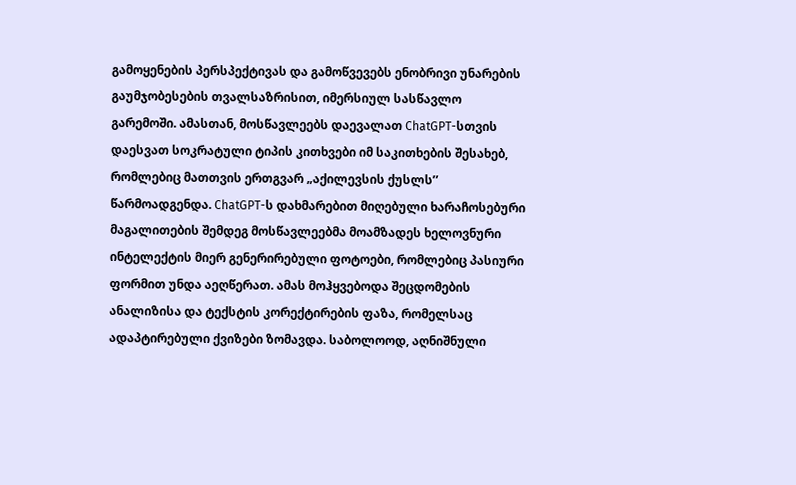გამოყენების პერსპექტივას და გამოწვევებს ენობრივი უნარების გაუმჯობესების თვალსაზრისით, იმერსიულ სასწავლო გარემოში. ამასთან, მოსწავლეებს დაევალათ ChatGPT-სთვის დაესვათ სოკრატული ტიპის კითხვები იმ საკითხების შესახებ, რომლებიც მათთვის ერთგვარ „აქილევსის ქუსლს’’ წარმოადგენდა. ChatGPT-ს დახმარებით მიღებული ხარაჩოსებური მაგალითების შემდეგ მოსწავლეებმა მოამზადეს ხელოვნური ინტელექტის მიერ გენერირებული ფოტოები, რომლებიც პასიური ფორმით უნდა აეღწერათ. ამას მოჰყვებოდა შეცდომების ანალიზისა და ტექსტის კორექტირების ფაზა, რომელსაც ადაპტირებული ქვიზები ზომავდა. საბოლოოდ, აღნიშნული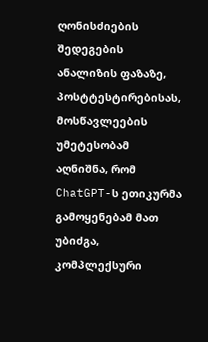ღონისძიების შედეგების ანალიზის ფაზაზე, პოსტტესტირებისას, მოსწავლეების უმეტესობამ აღნიშნა, რომ ChatGPT-ს ეთიკურმა გამოყენებამ მათ უბიძგა, კომპლექსური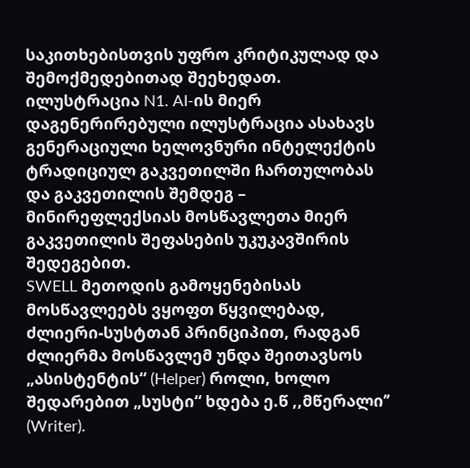საკითხებისთვის უფრო კრიტიკულად და შემოქმედებითად შეეხედათ.
ილუსტრაცია N1. AI-ის მიერ დაგენერირებული ილუსტრაცია ასახავს გენერაციული ხელოვნური ინტელექტის ტრადიციულ გაკვეთილში ჩართულობას და გაკვეთილის შემდეგ – მინირეფლექსიას მოსწავლეთა მიერ გაკვეთილის შეფასების უკუკავშირის შედეგებით.
SWELL მეთოდის გამოყენებისას მოსწავლეებს ვყოფთ წყვილებად, ძლიერი-სუსტთან პრინციპით, რადგან ძლიერმა მოსწავლემ უნდა შეითავსოს „ასისტენტის“ (Helper) როლი, ხოლო შედარებით „სუსტი“ ხდება ე.წ ,,მწერალი’’ (Writer).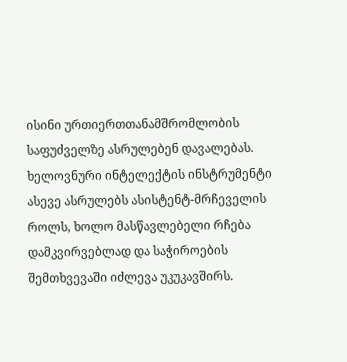ისინი ურთიერთთანამშრომლობის საფუძველზე ასრულებენ დავალებას. ხელოვნური ინტელექტის ინსტრუმენტი ასევე ასრულებს ასისტენტ-მრჩეველის როლს, ხოლო მასწავლებელი რჩება დამკვირვებლად და საჭიროების შემთხვევაში იძლევა უკუკავშირს.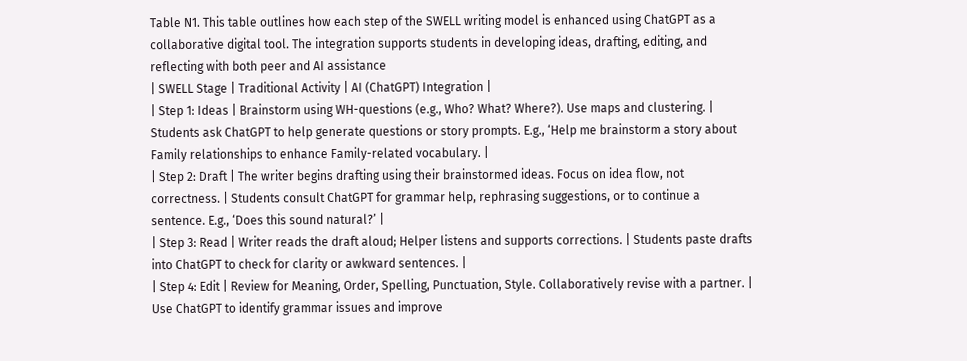Table N1. This table outlines how each step of the SWELL writing model is enhanced using ChatGPT as a collaborative digital tool. The integration supports students in developing ideas, drafting, editing, and reflecting with both peer and AI assistance
| SWELL Stage | Traditional Activity | AI (ChatGPT) Integration |
| Step 1: Ideas | Brainstorm using WH-questions (e.g., Who? What? Where?). Use maps and clustering. | Students ask ChatGPT to help generate questions or story prompts. E.g., ‘Help me brainstorm a story about Family relationships to enhance Family-related vocabulary. |
| Step 2: Draft | The writer begins drafting using their brainstormed ideas. Focus on idea flow, not correctness. | Students consult ChatGPT for grammar help, rephrasing suggestions, or to continue a sentence. E.g., ‘Does this sound natural?’ |
| Step 3: Read | Writer reads the draft aloud; Helper listens and supports corrections. | Students paste drafts into ChatGPT to check for clarity or awkward sentences. |
| Step 4: Edit | Review for Meaning, Order, Spelling, Punctuation, Style. Collaboratively revise with a partner. | Use ChatGPT to identify grammar issues and improve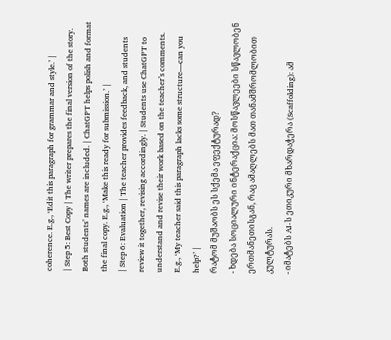coherence. E.g., ‘Edit this paragraph for grammar and style.’ |
| Step 5: Best Copy | The writer prepares the final version of the story. Both students’ names are included. | ChatGPT helps polish and format the final copy. E.g., ‘Make this ready for submission.’ |
| Step 6: Evaluation | The teacher provides feedback, and students review it together, revising accordingly. | Students use ChatGPT to understand and revise their work based on the teacher’s comments. E.g., ‘My teacher said this paragraph lacks some structure—can you help?’ |
რატომ მუშაობს ეს სქემა ეფექტურად?
- ხდება სოციალური ინტერაქცია: მოსწავლეები სწავლობენ ერთმანეთისგან, რაც ამაღლებს მათ თანამშრომლობით კულტურას.
- იმატებს AI-ს ეთიკური მხარდაჭერა (Scaffolding): ამ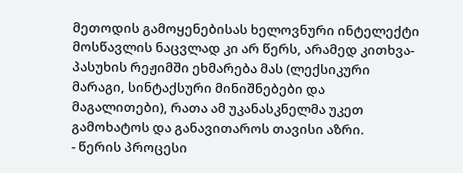მეთოდის გამოყენებისას ხელოვნური ინტელექტი მოსწავლის ნაცვლად კი არ წერს, არამედ კითხვა-პასუხის რეჟიმში ეხმარება მას (ლექსიკური მარაგი, სინტაქსური მინიშნებები და მაგალითები), რათა ამ უკანასკნელმა უკეთ გამოხატოს და განავითაროს თავისი აზრი.
- წერის პროცესი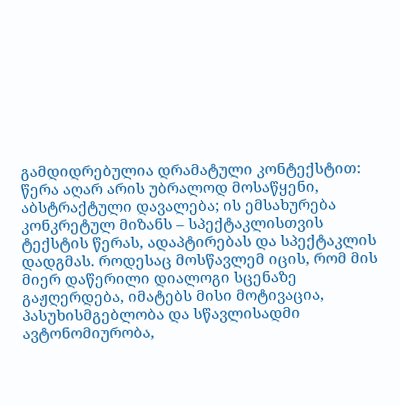გამდიდრებულია დრამატული კონტექსტით: წერა აღარ არის უბრალოდ მოსაწყენი, აბსტრაქტული დავალება; ის ემსახურება კონკრეტულ მიზანს – სპექტაკლისთვის ტექსტის წერას, ადაპტირებას და სპექტაკლის დადგმას. როდესაც მოსწავლემ იცის, რომ მის მიერ დაწერილი დიალოგი სცენაზე გაჟღერდება, იმატებს მისი მოტივაცია, პასუხისმგებლობა და სწავლისადმი ავტონომიურობა,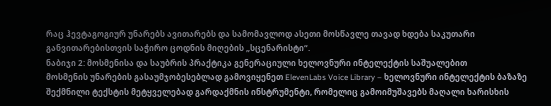რაც ჰევტაგოგიურ უნარებს ავითარებს და სამომავლოდ ასეთი მოსწავლე თავად ხდება საკუთარი განვითარებისთვის საჭირო ცოდნის მიღების „სცენარისტი“.
ნაბიჯი 2: მოსმენისა და საუბრის პრაქტიკა გენერაციული ხელოვნური ინტელექტის საშუალებით
მოსმენის უნარების გასაუმჯობესებლად გამოვიყენეთ ElevenLabs Voice Library – ხელოვნური ინტელექტის ბაზაზე შექმნილი ტექსტის მეტყველებად გარდაქმნის ინსტრუმენტი, რომელიც გამოიმუშავებს მაღალი ხარისხის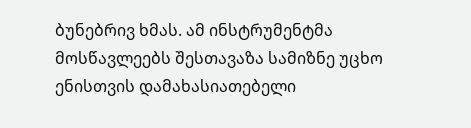ბუნებრივ ხმას. ამ ინსტრუმენტმა მოსწავლეებს შესთავაზა სამიზნე უცხო ენისთვის დამახასიათებელი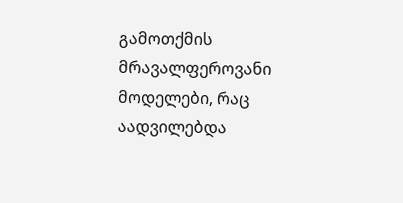გამოთქმის მრავალფეროვანი მოდელები, რაც აადვილებდა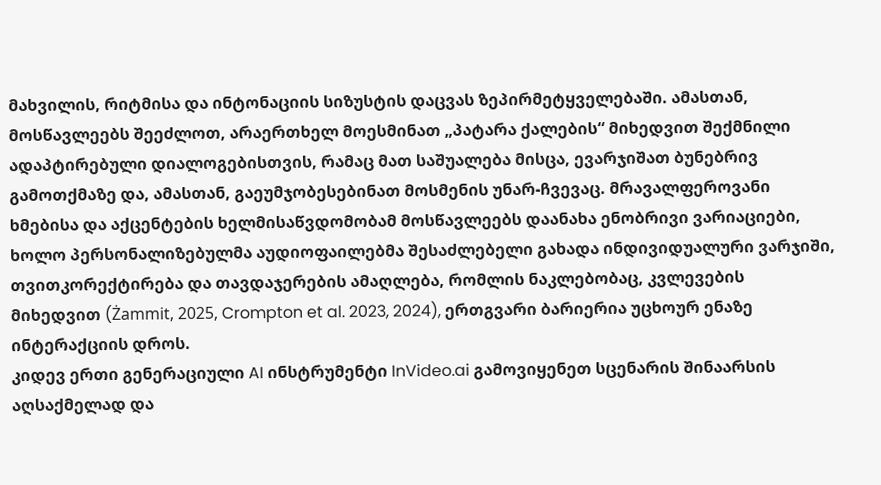მახვილის, რიტმისა და ინტონაციის სიზუსტის დაცვას ზეპირმეტყველებაში. ამასთან, მოსწავლეებს შეეძლოთ, არაერთხელ მოესმინათ „პატარა ქალების“ მიხედვით შექმნილი ადაპტირებული დიალოგებისთვის, რამაც მათ საშუალება მისცა, ევარჯიშათ ბუნებრივ გამოთქმაზე და, ამასთან, გაეუმჯობესებინათ მოსმენის უნარ-ჩვევაც. მრავალფეროვანი ხმებისა და აქცენტების ხელმისაწვდომობამ მოსწავლეებს დაანახა ენობრივი ვარიაციები, ხოლო პერსონალიზებულმა აუდიოფაილებმა შესაძლებელი გახადა ინდივიდუალური ვარჯიში, თვითკორექტირება და თავდაჯერების ამაღლება, რომლის ნაკლებობაც, კვლევების მიხედვით (Żammit, 2025, Crompton et al. 2023, 2024), ერთგვარი ბარიერია უცხოურ ენაზე ინტერაქციის დროს.
კიდევ ერთი გენერაციული AI ინსტრუმენტი InVideo.ai გამოვიყენეთ სცენარის შინაარსის აღსაქმელად და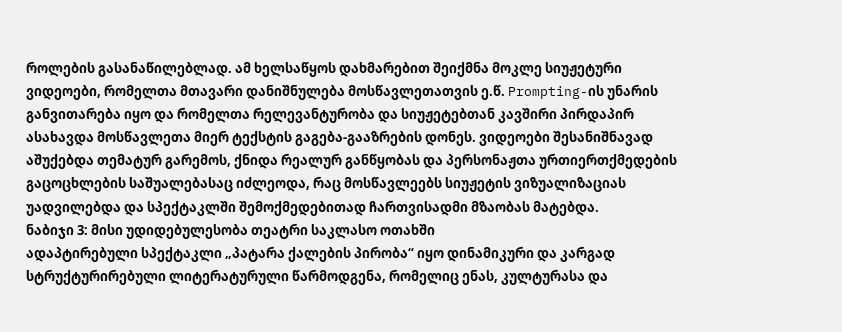როლების გასანაწილებლად. ამ ხელსაწყოს დახმარებით შეიქმნა მოკლე სიუჟეტური ვიდეოები, რომელთა მთავარი დანიშნულება მოსწავლეთათვის ე.წ. Prompting-ის უნარის განვითარება იყო და რომელთა რელევანტურობა და სიუჟეტებთან კავშირი პირდაპირ ასახავდა მოსწავლეთა მიერ ტექსტის გაგება-გააზრების დონეს. ვიდეოები შესანიშნავად აშუქებდა თემატურ გარემოს, ქნიდა რეალურ განწყობას და პერსონაჟთა ურთიერთქმედების გაცოცხლების საშუალებასაც იძლეოდა, რაც მოსწავლეებს სიუჟეტის ვიზუალიზაციას უადვილებდა და სპექტაკლში შემოქმედებითად ჩართვისადმი მზაობას მატებდა.
ნაბიჯი 3: მისი უდიდებულესობა თეატრი საკლასო ოთახში
ადაპტირებული სპექტაკლი „პატარა ქალების პირობა“ იყო დინამიკური და კარგად სტრუქტურირებული ლიტერატურული წარმოდგენა, რომელიც ენას, კულტურასა და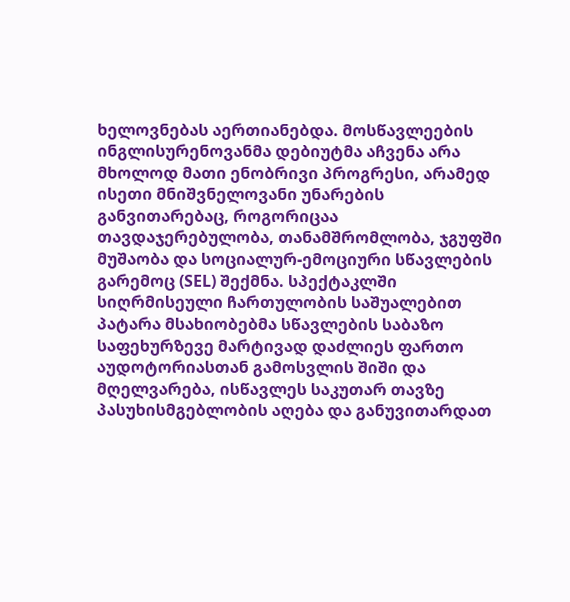ხელოვნებას აერთიანებდა. მოსწავლეების ინგლისურენოვანმა დებიუტმა აჩვენა არა მხოლოდ მათი ენობრივი პროგრესი, არამედ ისეთი მნიშვნელოვანი უნარების განვითარებაც, როგორიცაა თავდაჯერებულობა, თანამშრომლობა, ჯგუფში მუშაობა და სოციალურ-ემოციური სწავლების გარემოც (SEL) შექმნა. სპექტაკლში სიღრმისეული ჩართულობის საშუალებით პატარა მსახიობებმა სწავლების საბაზო საფეხურზევე მარტივად დაძლიეს ფართო აუდოტორიასთან გამოსვლის შიში და მღელვარება, ისწავლეს საკუთარ თავზე პასუხისმგებლობის აღება და განუვითარდათ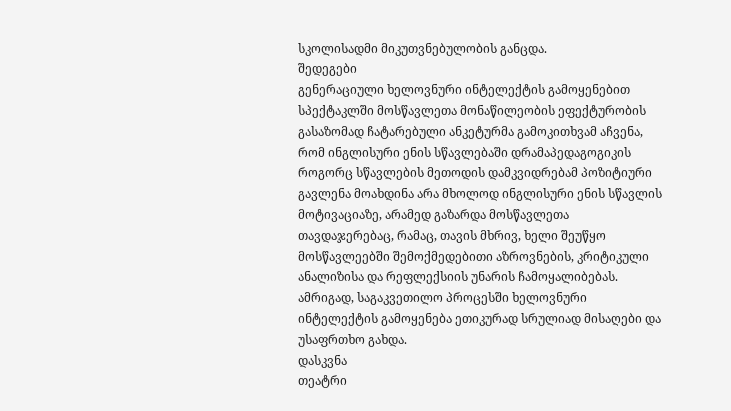სკოლისადმი მიკუთვნებულობის განცდა.
შედეგები
გენერაციული ხელოვნური ინტელექტის გამოყენებით სპექტაკლში მოსწავლეთა მონაწილეობის ეფექტურობის გასაზომად ჩატარებული ანკეტურმა გამოკითხვამ აჩვენა, რომ ინგლისური ენის სწავლებაში დრამაპედაგოგიკის როგორც სწავლების მეთოდის დამკვიდრებამ პოზიტიური გავლენა მოახდინა არა მხოლოდ ინგლისური ენის სწავლის მოტივაციაზე, არამედ გაზარდა მოსწავლეთა თავდაჯერებაც, რამაც, თავის მხრივ, ხელი შეუწყო მოსწავლეებში შემოქმედებითი აზროვნების, კრიტიკული ანალიზისა და რეფლექსიის უნარის ჩამოყალიბებას. ამრიგად, საგაკვეთილო პროცესში ხელოვნური ინტელექტის გამოყენება ეთიკურად სრულიად მისაღები და უსაფრთხო გახდა.
დასკვნა
თეატრი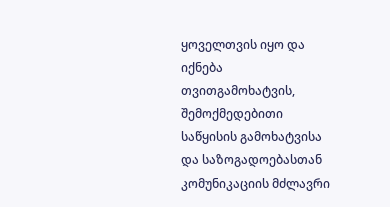ყოველთვის იყო და იქნება თვითგამოხატვის, შემოქმედებითი საწყისის გამოხატვისა და საზოგადოებასთან კომუნიკაციის მძლავრი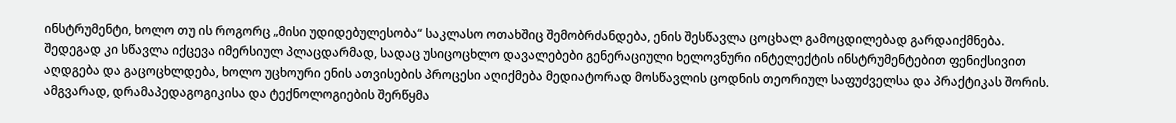ინსტრუმენტი, ხოლო თუ ის როგორც „მისი უდიდებულესობა“ საკლასო ოთახშიც შემობრძანდება, ენის შესწავლა ცოცხალ გამოცდილებად გარდაიქმნება. შედეგად კი სწავლა იქცევა იმერსიულ პლაცდარმად, სადაც უსიცოცხლო დავალებები გენერაციული ხელოვნური ინტელექტის ინსტრუმენტებით ფენიქსივით აღდგება და გაცოცხლდება, ხოლო უცხოური ენის ათვისების პროცესი აღიქმება მედიატორად მოსწავლის ცოდნის თეორიულ საფუძველსა და პრაქტიკას შორის.
ამგვარად, დრამაპედაგოგიკისა და ტექნოლოგიების შერწყმა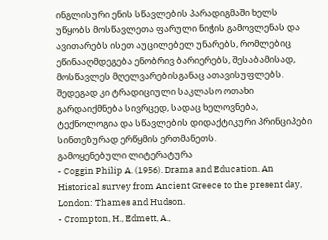ინგლისური ენის სწავლების პარადიგმაში ხელს უწყობს მოსწავლეთა ფარული ნიჭის გამოვლენას და ავითარებს ისეთ აუცილებელ უნარებს, რომლებიც ეწინააღმდეგება ენობრივ ბარიერებს, შესაბამისად, მოსწავლეს მღელვარებისგანაც ათავისუფლებს. შედეგად კი ტრადიციული საკლასო ოთახი გარდაიქმნება სივრცედ, სადაც ხელოვნება, ტექნოლოგია და სწავლების დიდაქტიკური პრინციპები სინთეზურად ერწყმის ერთმანეთს.
გამოყენებული ლიტერატურა
- Coggin Philip A. (1956). Drama and Education. An Historical survey from Ancient Greece to the present day, London: Thames and Hudson.
- Crompton, H., Edmett, A.,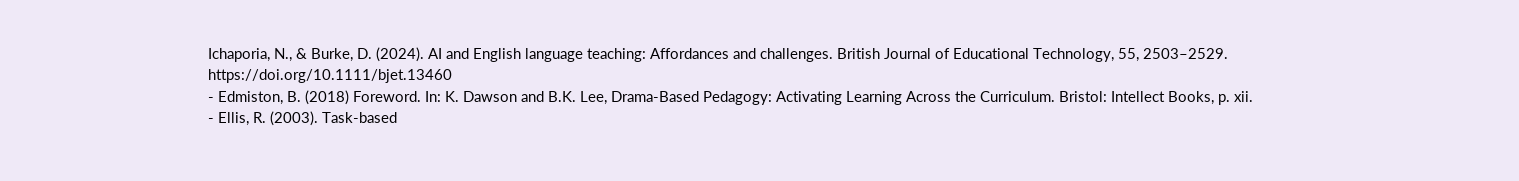Ichaporia, N., & Burke, D. (2024). AI and English language teaching: Affordances and challenges. British Journal of Educational Technology, 55, 2503–2529. https://doi.org/10.1111/bjet.13460
- Edmiston, B. (2018) Foreword. In: K. Dawson and B.K. Lee, Drama-Based Pedagogy: Activating Learning Across the Curriculum. Bristol: Intellect Books, p. xii.
- Ellis, R. (2003). Task-based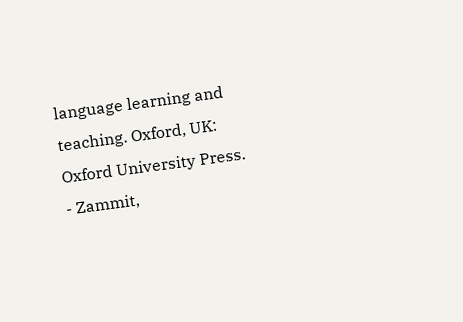language learning and teaching. Oxford, UK: Oxford University Press.
- Zammit,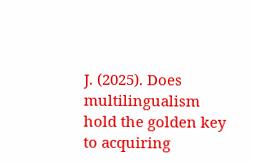J. (2025). Does multilingualism hold the golden key to acquiring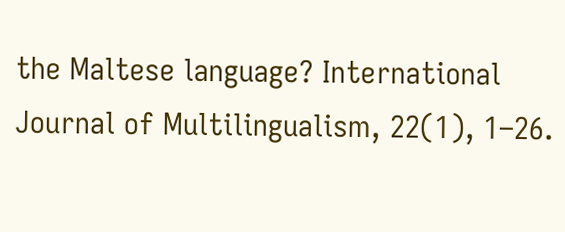the Maltese language? International Journal of Multilingualism, 22(1), 1–26.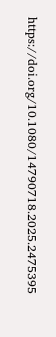https://doi.org/10.1080/14790718.2025.2475395